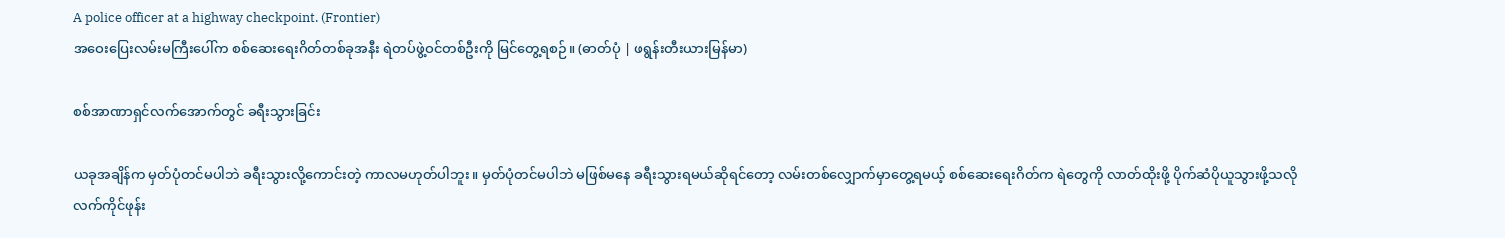A police officer at a highway checkpoint. (Frontier)
အဝေးပြေးလမ်းမကြီးပေါ်က စစ်ဆေးရေးဂိတ်တစ်ခုအနီး ရဲတပ်ဖွဲ့ဝင်တစ်ဦးကို မြင်တွေ့ရစဉ်။ (ဓာတ်ပုံ | ဖရွန်းတီးယားမြန်မာ)

စစ်အာဏာရှင်လက်အောက်တွင် ခရီးသွားခြင်း

ယခုအချိန်က မှတ်ပုံတင်မပါဘဲ ခရီးသွားလို့ကောင်းတဲ့ ကာလမဟုတ်ပါဘူး။ မှတ်ပုံတင်မပါဘဲ မဖြစ်မနေ ခရီးသွားရမယ်ဆိုရင်တော့ လမ်းတစ်လျှောက်မှာတွေ့ရမယ့် စစ်ဆေးရေးဂိတ်က ရဲတွေကို လာတ်ထိုးဖို့ ပိုက်ဆံပိုယူသွားဖို့သလို လက်ကိုင်ဖုန်း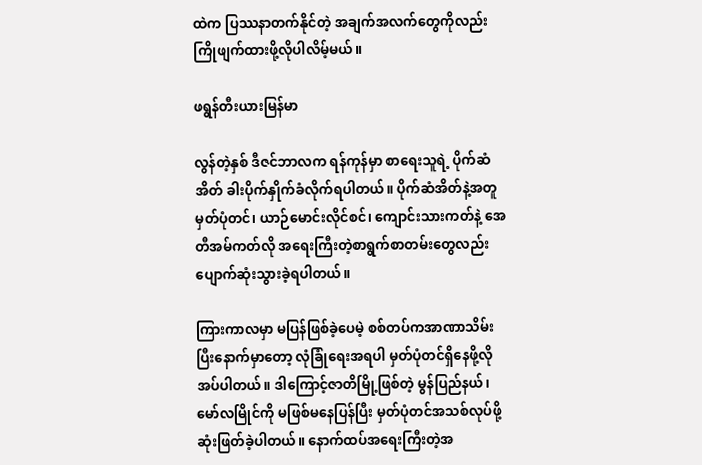ထဲက ပြဿနာတက်နိုင်တဲ့ အချက်အလက်တွေကိုလည်း ကြိုဖျက်ထားဖို့လိုပါလိမ့်မယ်။

ဖရွန်တီးယားမြန်မာ

လွန်တဲ့နှစ် ဒီဇင်ဘာလက ရန်ကုန်မှာ စာရေးသူရဲ့ ပိုက်ဆံအိတ် ခါးပိုက်နှိုက်ခံလိုက်ရပါတယ်။ ပိုက်ဆံအိတ်နဲ့အတူ မှတ်ပုံတင်၊ ယာဉ်မောင်းလိုင်စင်၊ ကျောင်းသားကတ်နဲ့ အေတီအမ်ကတ်လို အရေးကြီးတဲ့စာရွက်စာတမ်းတွေလည်း ပျောက်ဆုံးသွားခဲ့ရပါတယ်။

ကြားကာလမှာ မပြန်ဖြစ်ခဲ့ပေမဲ့ စစ်တပ်ကအာဏာသိမ်းပြီးနောက်မှာတော့ လုံခြုံရေးအရပါ မှတ်ပုံတင်ရှိနေဖို့လိုအပ်ပါတယ်။ ဒါကြောင့်ဇာတိမြို့ဖြစ်တဲ့ မွန်ပြည်နယ်၊ မော်လမြိုင်ကို မဖြစ်မနေပြန်ပြီး မှတ်ပုံတင်အသစ်လုပ်ဖို့ ဆုံးဖြတ်ခဲ့ပါတယ်။ နောက်ထပ်အရေးကြီးတဲ့အ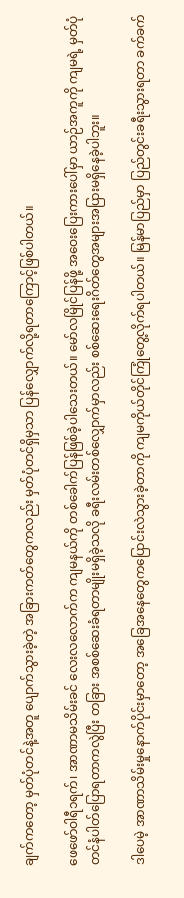ချက်ကတော့ မှတ်ပုံတင်နဲ့အတူ ပျောက်သွားခဲ့တဲ့ အခြားကတ်တွေကလည်း မှတ်ပုံတင်ရှိမှသာ ပြန်လျှောက်လို့ရတာကြောင့်ဖြစ်ပါတယ်။

ဖေဖော်ဝါရီ၁ရက်၊ အာဏာမသိမ်းခင် လေးလလောက်က ကျမနယ်ကို တစ်ခေါက်ပြန်ဖြစ်ခဲ့ပါသေးတယ်။ မော်လမြိုင်ပြန်ဖို့ အဝေးပြေးကားပေါ်မှာ ယာဉ်အကူကို ကျမရဲ့ မှတ်ပုံတင်နံပါတ်ပြောရတာကလွဲပြီး တခြား အစစ်ဆေးခံရတာမျိုးမရှိခဲ့သလို ခရီးလမ်းတစ်လျှောက်မှာလည်း စစ်ဆေးရေးဂိတ်တွေအများအပြားမရှိနေခဲ့ပါဘူး။

ဒါပေမဲ့ အာဏာသိမ်းမှုနောက်ပိုင်းမှာတော့ အခြေအနေတွေကပြောင်းလဲသွားခဲ့တာကို ကျမကိုယ်တိုင်ကြုံတွေ့လိုက်ရပါတယ်။ မြန်မာပြည်မှာ ပြည်တွင်းခရီးသွားရတာ ခက်ခက်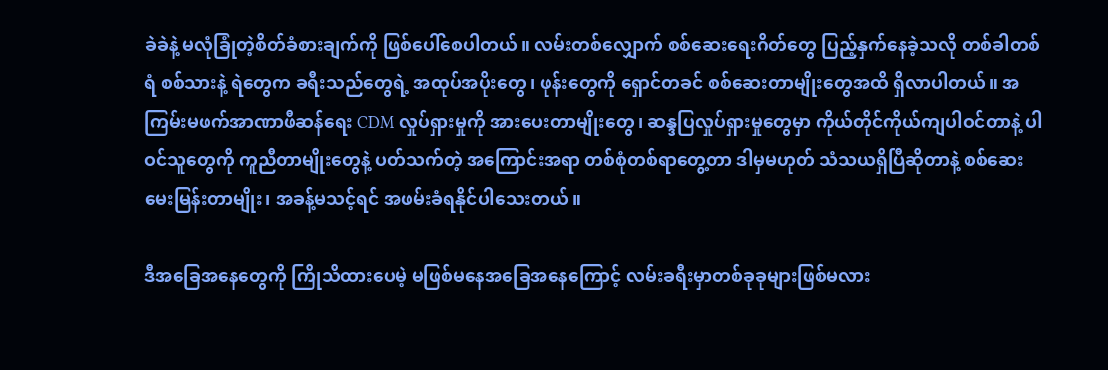ခဲခဲနဲ့ မလုံခြုံတဲ့စိတ်ခံစားချက်ကို ဖြစ်ပေါ်စေပါတယ်။ လမ်းတစ်လျှောက် စစ်ဆေးရေးဂိတ်တွေ ပြည့်နှက်နေခဲ့သလို တစ်ခါတစ်ရံ စစ်သားနဲ့ ရဲတွေက ခရီးသည်တွေရဲ့ အထုပ်အပိုးတွေ၊ ဖုန်းတွေကို ရှောင်တခင် စစ်ဆေးတာမျိုးတွေအထိ ရှိလာပါတယ်။ အကြမ်းမဖက်အာဏာဖီဆန်ရေး CDM လှုပ်ရှားမှုကို အားပေးတာမျိုးတွေ၊ ဆန္ဒပြလှုပ်ရှားမှုတွေမှာ ကိုယ်တိုင်ကိုယ်ကျပါဝင်တာနဲ့ ပါဝင်သူတွေကို ကူညီတာမျိုးတွေနဲ့ ပတ်သက်တဲ့ အကြောင်းအရာ တစ်စုံတစ်ရာတွေ့တာ ဒါမှမဟုတ် သံသယရှိပြီဆိုတာနဲ့ စစ်ဆေးမေးမြန်းတာမျိုး၊ အခန့်မသင့်ရင် အဖမ်းခံရနိုင်ပါသေးတယ်။

ဒီအခြေအနေတွေကို ကြိုသိထားပေမဲ့ မဖြစ်မနေအခြေအနေကြောင့် လမ်းခရီးမှာတစ်ခုခုများဖြစ်မလား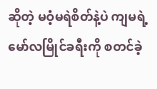ဆိုတဲ့ မဝံ့မရဲစိတ်နဲ့ပဲ ကျမရဲ့မော်လမြိုင်ခရီးကို စတင်ခဲ့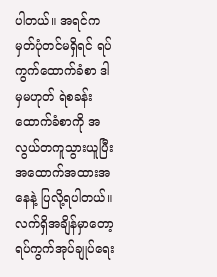ပါတယ်။ အရင်က မှတ်ပုံတင်မရှိရင် ရပ်ကွက်ထောက်ခံစာ ဒါမှမဟုတ် ရဲစခန်းထောက်ခံစာကို အလွယ်တကူသွားယူပြီး အထောက်အထားအနေနဲ့ ပြလို့ရပါတယ်။ လက်ရှိအချိန်မှာတော့ ရပ်ကွက်အုပ်ချုပ်ရေး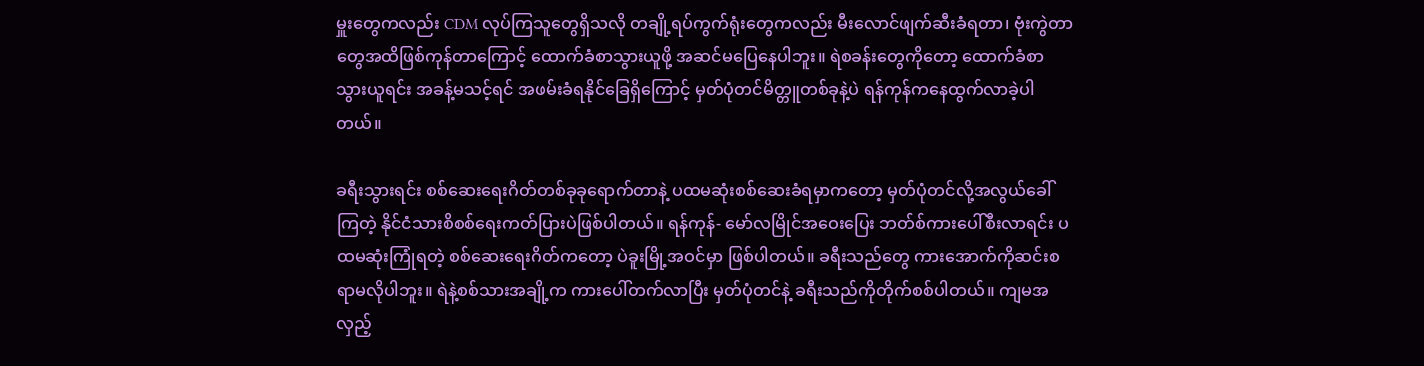မှူးတွေကလည်း CDM လုပ်ကြသူတွေရှိသလို တချို့ရပ်ကွက်ရုံးတွေကလည်း မီးလောင်ဖျက်ဆီးခံရတာ၊ ဗုံးကွဲတာတွေအထိဖြစ်ကုန်တာကြောင့် ထောက်ခံစာသွားယူဖို့ အဆင်မပြေနေပါဘူး။ ရဲစခန်းတွေကိုတော့ ထောက်ခံစာသွားယူရင်း အခန့်မသင့်ရင် အဖမ်းခံရနိုင်ခြေရှိကြောင့် မှတ်ပုံတင်မိတ္တူတစ်ခုနဲ့ပဲ ရန်ကုန်ကနေထွက်လာခဲ့ပါတယ်။

ခရီးသွားရင်း စစ်ဆေးရေးဂိတ်တစ်ခုခုရောက်တာနဲ့ ပထမဆုံးစစ်ဆေးခံရမှာကတော့ မှတ်ပုံတင်လို့အလွယ်ခေါ်ကြတဲ့ နိုင်ငံသားစိစစ်ရေးကတ်ပြားပဲဖြစ်ပါတယ်။ ရန်ကုန်- မော်လမြိုင်အဝေးပြေး ဘတ်စ်ကားပေါ်စီးလာရင်း ပထမဆုံးကြုံရတဲ့ စစ်ဆေးရေးဂိတ်ကတော့ ပဲခူးမြို့အဝင်မှာ ဖြစ်ပါတယ်။ ခရီးသည်တွေ ကားအောက်ကိုဆင်းစရာမလိုပါဘူး။ ရဲနဲ့စစ်သားအချို့က ကားပေါ်တက်လာပြီး မှတ်ပုံတင်နဲ့ ခရီးသည်ကိုတိုက်စစ်ပါတယ်။ ကျမအလှည့်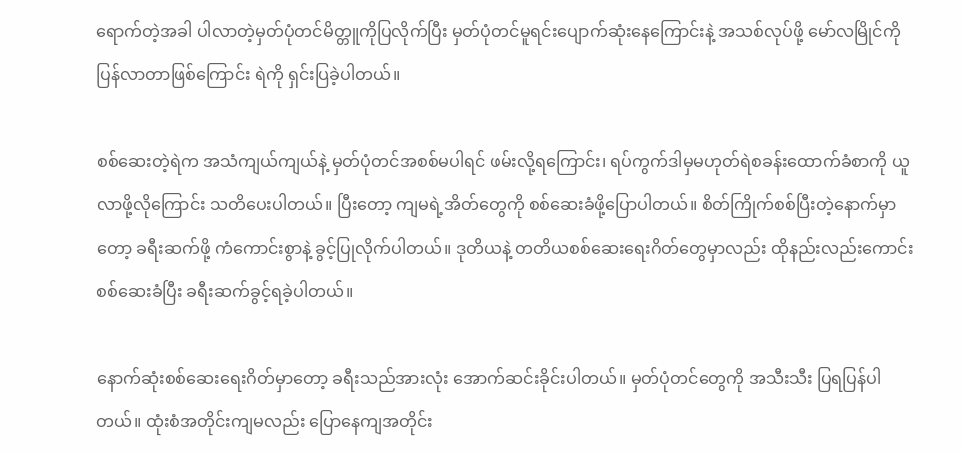ရောက်တဲ့အခါ ပါလာတဲ့မှတ်ပုံတင်မိတ္တူကိုပြလိုက်ပြီး မှတ်ပုံတင်မူရင်းပျောက်ဆုံးနေကြောင်းနဲ့ အသစ်လုပ်ဖို့ မော်လမြိုင်ကိုပြန်လာတာဖြစ်ကြောင်း ရဲကို ရှင်းပြခဲ့ပါတယ်။

စစ်ဆေးတဲ့ရဲက အသံကျယ်ကျယ်နဲ့ မှတ်ပုံတင်အစစ်မပါရင် ဖမ်းလို့ရကြောင်း၊ ရပ်ကွက်ဒါမှမဟုတ်ရဲစခန်းထောက်ခံစာကို ယူလာဖို့လိုကြောင်း သတိပေးပါတယ်။ ပြီးတော့ ကျမရဲ့အိတ်တွေကို စစ်ဆေးခံဖို့ပြောပါတယ်။ စိတ်ကြိုက်စစ်ပြီးတဲ့နောက်မှာတော့ ခရီးဆက်ဖို့ ကံကောင်းစွာနဲ့ ခွင့်ပြုလိုက်ပါတယ်။ ဒုတိယနဲ့ တတိယစစ်ဆေးရေးဂိတ်တွေမှာလည်း ထိုနည်းလည်းကောင်းစစ်ဆေးခံပြီး ခရီးဆက်ခွင့်ရခဲ့ပါတယ်။

နောက်ဆုံးစစ်ဆေးရေးဂိတ်မှာတော့ ခရီးသည်အားလုံး အောက်ဆင်းခိုင်းပါတယ်။ မှတ်ပုံတင်တွေကို အသီးသီး ပြရပြန်ပါတယ်။ ထုံးစံအတိုင်းကျမလည်း ပြောနေကျအတိုင်း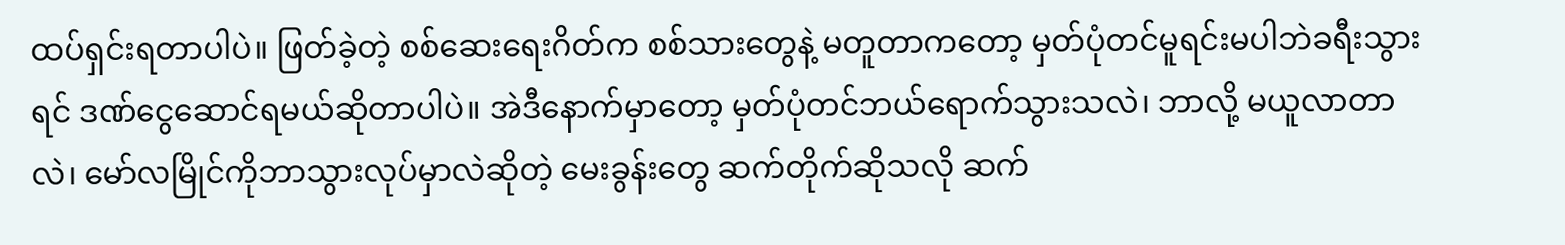ထပ်ရှင်းရတာပါပဲ။ ဖြတ်ခဲ့တဲ့ စစ်ဆေးရေးဂိတ်က စစ်သားတွေနဲ့ မတူတာကတော့ မှတ်ပုံတင်မူရင်းမပါဘဲခရီးသွားရင် ဒဏ်ငွေဆောင်ရမယ်ဆိုတာပါပဲ။ အဲဒီနောက်မှာတော့ မှတ်ပုံတင်ဘယ်ရောက်သွားသလဲ၊ ဘာလို့ မယူလာတာလဲ၊ မော်လမြိုင်ကိုဘာသွားလုပ်မှာလဲဆိုတဲ့ မေးခွန်းတွေ ဆက်တိုက်ဆိုသလို ဆက်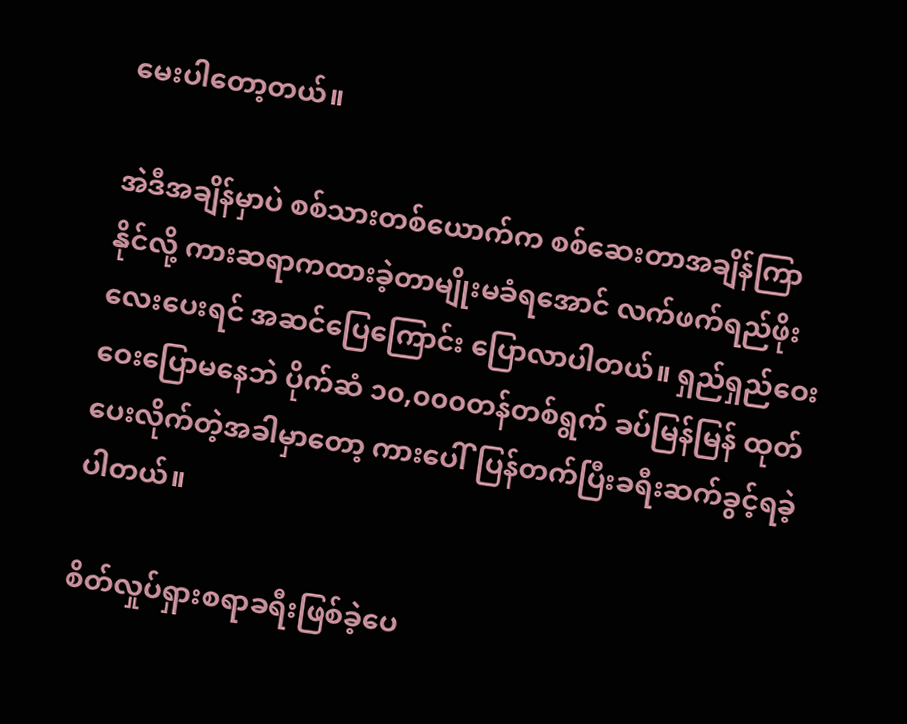မေးပါတော့တယ်။

အဲဒီအချိန်မှာပဲ စစ်သားတစ်ယောက်က စစ်ဆေးတာအချိန်ကြာနိုင်လို့ ကားဆရာကထားခဲ့တာမျိုးမခံရအောင် လက်ဖက်ရည်ဖိုးလေးပေးရင် အဆင်ပြေကြောင်း ပြောလာပါတယ်။ ရှည်ရှည်ဝေးဝေးပြောမနေဘဲ ပိုက်ဆံ ၁၀,၀၀၀တန်တစ်ရွက် ခပ်မြန်မြန် ထုတ်ပေးလိုက်တဲ့အခါမှာတော့ ကားပေါ်ပြန်တက်ပြီးခရီးဆက်ခွင့်ရခဲ့ပါတယ်။

စိတ်လှုပ်ရှားစရာခရီးဖြစ်ခဲ့ပေ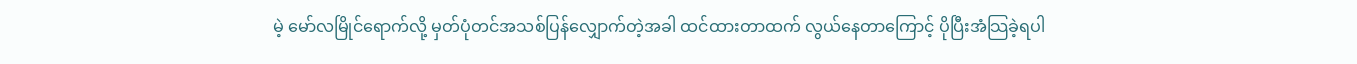မဲ့ မော်လမြိုင်ရောက်လို့ မှတ်ပုံတင်အသစ်ပြန်လျှောက်တဲ့အခါ ထင်ထားတာထက် လွယ်နေတာကြောင့် ပိုပြီးအံသြခဲ့ရပါ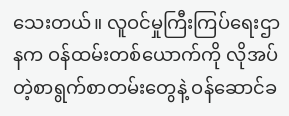သေးတယ်။ လူဝင်မှုကြီးကြပ်ရေးဌာနက ဝန်ထမ်းတစ်ယောက်ကို လိုအပ်တဲ့စာရွက်စာတမ်းတွေနဲ့ ဝန်ဆောင်ခ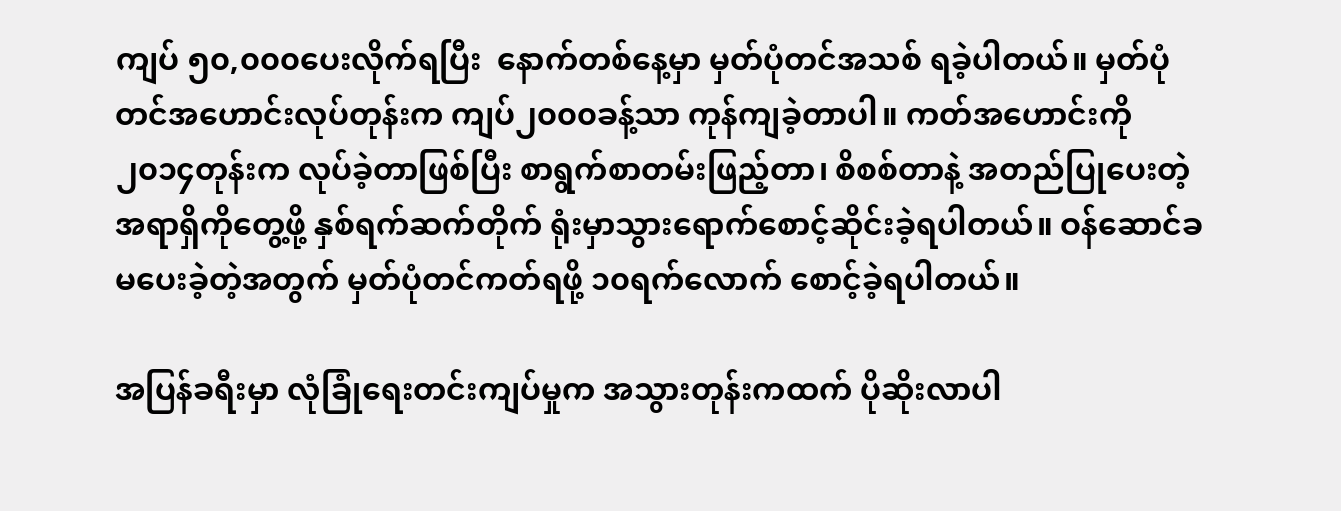ကျပ် ၅၀,၀၀၀ပေးလိုက်ရပြီး  နောက်တစ်နေ့မှာ မှတ်ပုံတင်အသစ် ရခဲ့ပါတယ်။ မှတ်ပုံတင်အဟောင်းလုပ်တုန်းက ကျပ်၂၀၀၀ခန့်သာ ကုန်ကျခဲ့တာပါ။ ကတ်အဟောင်းကို ၂၀၁၄တုန်းက လုပ်ခဲ့တာဖြစ်ပြီး စာရွက်စာတမ်းဖြည့်တာ၊ စိစစ်တာနဲ့ အတည်ပြုပေးတဲ့အရာရှိကိုတွေ့ဖို့ နှစ်ရက်ဆက်တိုက် ရုံးမှာသွားရောက်စောင့်ဆိုင်းခဲ့ရပါတယ်။ ဝန်ဆောင်ခမပေးခဲ့တဲ့အတွက် မှတ်ပုံတင်ကတ်ရဖို့ ၁၀ရက်လောက် စောင့်ခဲ့ရပါတယ်။

အပြန်ခရီးမှာ လုံခြုံရေးတင်းကျပ်မှုက အသွားတုန်းကထက် ပိုဆိုးလာပါ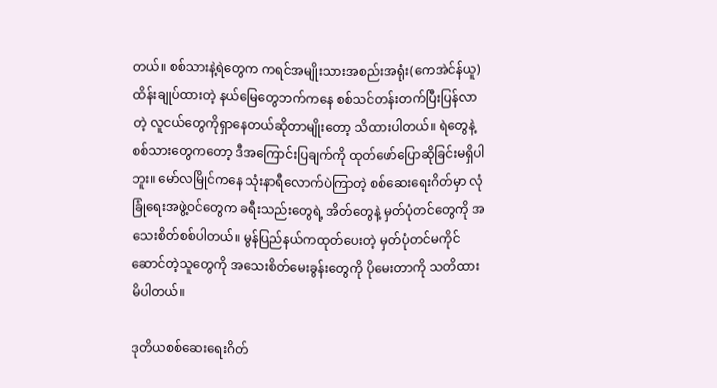တယ်။ စစ်သားနဲ့ရဲတွေက ကရင်အမျိုးသားအစည်းအရုံး(ကေအဲင်န်ယူ)ထိန်းချုပ်ထားတဲ့ နယ်မြေတွေဘက်ကနေ စစ်သင်တန်းတက်ပြီးပြန်လာတဲ့ လူငယ်တွေကိုရှာနေတယ်ဆိုတာမျိုးတော့ သိထားပါတယ်။ ရဲတွေနဲ့စစ်သားတွေကတော့ ဒီအကြောင်းပြချက်ကို ထုတ်ဖော်ပြောဆိုခြင်းမရှိပါဘူး။ မော်လမြိုင်ကနေ သုံးနာရီလောက်ပဲကြာတဲ့ စစ်ဆေးရေးဂိတ်မှာ လုံခြုံရေးအဖွဲ့ဝင်တွေက ခရီးသည်းတွေရဲ့ အိတ်တွေနဲ့ မှတ်ပုံတင်တွေကို အသေးစိတ်စစ်ပါတယ်။ မွန်ပြည်နယ်ကထုတ်ပေးတဲ့ မှတ်ပုံတင်မကိုင်ဆောင်တဲ့သူတွေကို အသေးစိတ်မေးခွန်းတွေကို ပိုမေးတာကို သတိထားမိပါတယ်။

ဒုတိယစစ်ဆေးရေးဂိတ်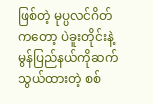ဖြစ်တဲ့ မုပ္ပလင်ဂိတ်ကတော့ ပဲခူးတိုင်းနဲ့ မွန်ပြည်နယ်ကိုဆက်သွယ်ထားတဲ့ စစ်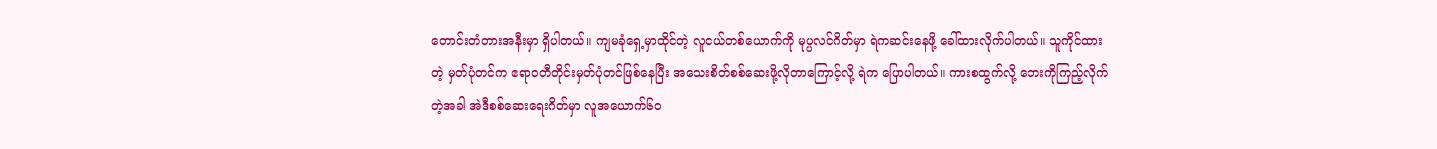တောင်းတံတားအနီးမှာ ရှိပါတယ်။ ကျမခုံရှေ့မှာထိုင်တဲ့ လူငယ်တစ်ယောက်ကို မုပ္ပလင်ဂိတ်မှာ ရဲကဆင်းနေဖို့ ခေါ်ထားလိုက်ပါတယ်။ သူကိုင်ထားတဲ့ မှတ်ပုံတင်က ဧရာဝတီတိုင်းမှတ်ပုံတင်ဖြစ်နေပြီး အသေးစိတ်စစ်ဆေးဖို့လိုတာကြောင့်လို့ ရဲက ပြောပါတယ်။ ကားစထွက်လို့ ဘေးကိုကြည့်လိုက်တဲ့အခါ အဲဒီစစ်ဆေးရေးဂိတ်မှာ လူအယောက်၆၀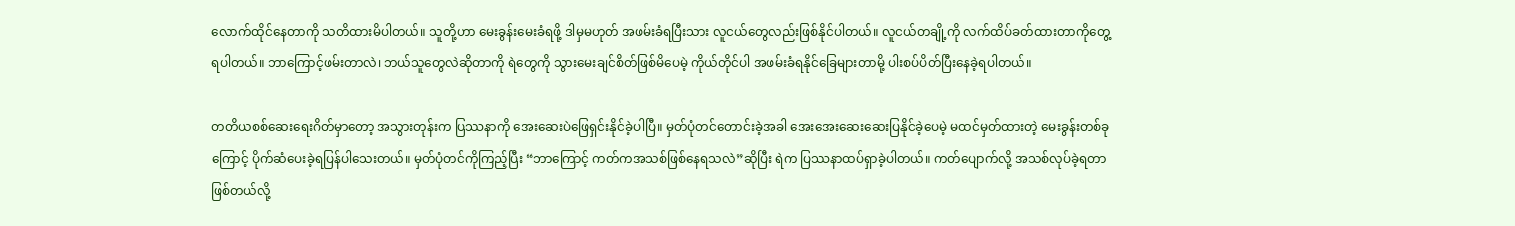လောက်ထိုင်နေတာကို သတိထားမိပါတယ်။ သူတို့ဟာ မေးခွန်းမေးခံရဖို့ ဒါမှမဟုတ် အဖမ်းခံရပြီးသား လူငယ်တွေလည်းဖြစ်နိုင်ပါတယ်။ လူငယ်တချို့ကို လက်ထိပ်ခတ်ထားတာကိုတွေ့ရပါတယ်။ ဘာကြောင့်ဖမ်းတာလဲ၊ ဘယ်သူတွေလဲဆိုတာကို ရဲတွေကို သွားမေးချင်စိတ်ဖြစ်မိပေမဲ့ ကိုယ်တိုင်ပါ အဖမ်းခံရနိုင်ခြေများတာမို့ ပါးစပ်ပိတ်ပြီးနေခဲ့ရပါတယ်။

တတိယစစ်ဆေးရေးဂိတ်မှာတော့ အသွားတုန်းက ပြဿနာကို အေးဆေးပဲဖြေရှင်းနိုင်ခဲ့ပါပြီ။ မှတ်ပုံတင်တောင်းခဲ့အခါ အေးအေးဆေးဆေးပြနိုင်ခဲ့ပေမဲ့ မထင်မှတ်ထားတဲ့ မေးခွန်းတစ်ခုကြောင့် ပိုက်ဆံပေးခဲ့ရပြန်ပါသေးတယ်။ မှတ်ပုံတင်ကိုကြည့်ပြီး “ဘာကြောင့် ကတ်ကအသစ်ဖြစ်နေရသလဲ”ဆိုပြီး ရဲက ပြဿနာထပ်ရှာခဲ့ပါတယ်။ ကတ်ပျောက်လို့ အသစ်လုပ်ခဲ့ရတာဖြစ်တယ်လို့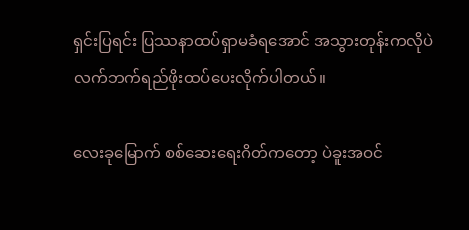ရှင်းပြရင်း ပြဿနာထပ်ရှာမခံရအောင် အသွားတုန်းကလိုပဲ လက်ဘက်ရည်ဖိုးထပ်ပေးလိုက်ပါတယ်။

လေးခုမြောက် စစ်ဆေးရေးဂိတ်ကတော့ ပဲခူးအဝင်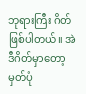ဘုရားကြီး ဂိတ်ဖြစ်ပါတယ်။ အဲဒီဂိတ်မှာတော့ မှတ်ပုံ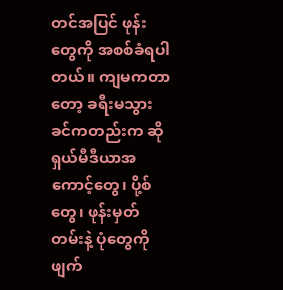တင်အပြင် ဖုန်းတွေကို အစစ်ခံရပါတယ်။ ကျမကတာတော့ ခရီးမသွားခင်ကတည်းက ဆိုရှယ်မီဒီယာအကောင့်တွေ၊ ပို့စ်တွေ၊ ဖုန်းမှတ်တမ်းနဲ့ ပုံတွေကို ဖျက်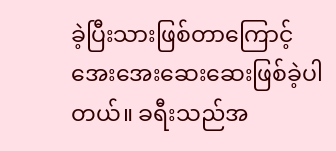ခဲ့ပြီးသားဖြစ်တာကြောင့် အေးအေးဆေးဆေးဖြစ်ခဲ့ပါတယ်။ ခရီးသည်အ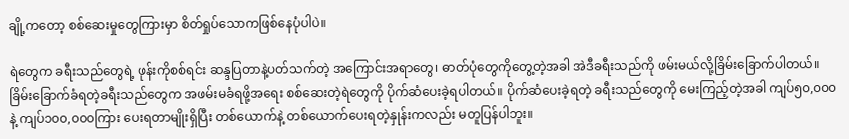ချို့ကတော့ စစ်ဆေးမှုတွေကြားမှာ စိတ်ရှုပ်သောကဖြစ်နေပုံပါပဲ။

ရဲတွေက ခရီးသည်တွေရဲ့ ဖုန်းကိုစစ်ရင်း ဆန္ဒပြတာနဲ့ပတ်သက်တဲ့ အကြောင်းအရာတွေ၊ ဓာတ်ပုံတွေကိုတွေ့တဲ့အခါ အဲဒီခရီးသည်ကို ဖမ်းမယ်လို့ခြိမ်းခြောက်ပါတယ်။ ခြိမ်းခြောက်ခံရတဲ့ခရီးသည်တွေက အဖမ်းမခံရဖို့အရေး စစ်ဆေးတဲ့ရဲတွေကို ပိုက်ဆံပေးခဲ့ရပါတယ်။ ပိုက်ဆံပေးခဲ့ရတဲ့ ခရီးသည်တွေကို မေးကြည့်တဲ့အခါ ကျပ်၅၀,၀၀၀နဲ့ ကျပ်၁၀၀,၀၀၀ကြား ပေးရတာမျိုးရှိပြီး တစ်ယောက်နဲ့ တစ်ယောက်ပေးရတဲ့နှုန်းကလည်း မတူပြန်ပါဘူး။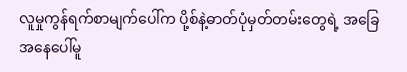လူမှုကွန်ရက်စာမျက်ပေါ်က ပို့စ်နဲ့ဓာတ်ပုံမှတ်တမ်းတွေရဲ့ အခြေအနေပေါ်မူ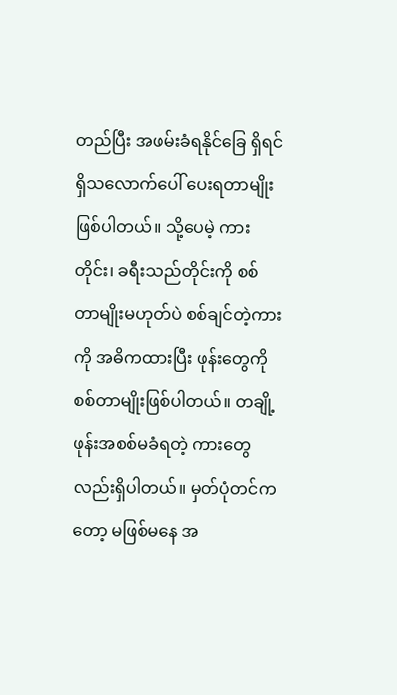တည်ပြီး အဖမ်းခံရနိုင်ခြေ ရှိရင်ရှိသလောက်ပေါ် ပေးရတာမျိုးဖြစ်ပါတယ်။ သို့ပေမဲ့ ကားတိုင်း၊ ခရီးသည်တိုင်းကို စစ်တာမျိုးမဟုတ်ပဲ စစ်ချင်တဲ့ကားကို အဓိကထားပြီး ဖုန်းတွေကိုစစ်တာမျိုးဖြစ်ပါတယ်။ တချို့ ဖုန်းအစစ်မခံရတဲ့ ကားတွေလည်းရှိပါတယ်။ မှတ်ပုံတင်ကတော့ မဖြစ်မနေ အ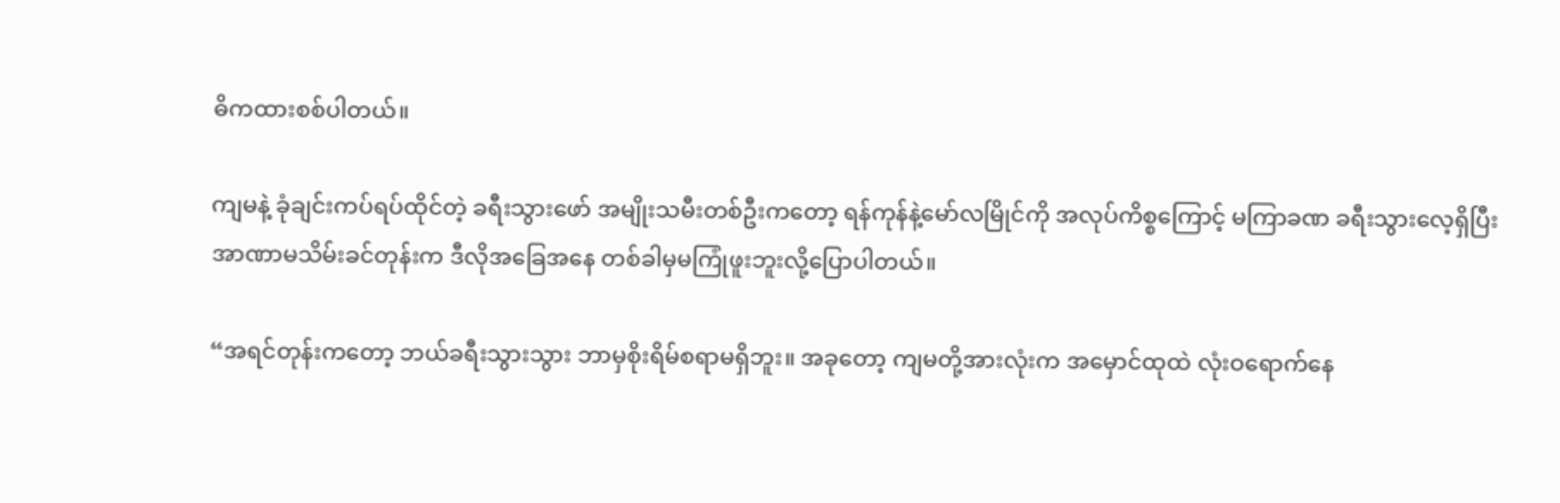ဓိကထားစစ်ပါတယ်။

ကျမနဲ့ ခုံချင်းကပ်ရပ်ထိုင်တဲ့ ခရီးသွားဖော် အမျိုးသမီးတစ်ဦးကတော့ ရန်ကုန်နဲ့မော်လမြိုင်ကို အလုပ်ကိစ္စကြောင့် မကြာခဏ ခရီးသွားလေ့ရှိပြီး အာဏာမသိမ်းခင်တုန်းက ဒီလိုအခြေအနေ တစ်ခါမှမကြုံဖူးဘူးလို့ပြောပါတယ်။

“အရင်တုန်းကတော့ ဘယ်ခရီးသွားသွား ဘာမှစိုးရိမ်စရာမရှိဘူး။ အခုတော့ ကျမတို့အားလုံးက အမှောင်ထုထဲ လုံးဝရောက်နေ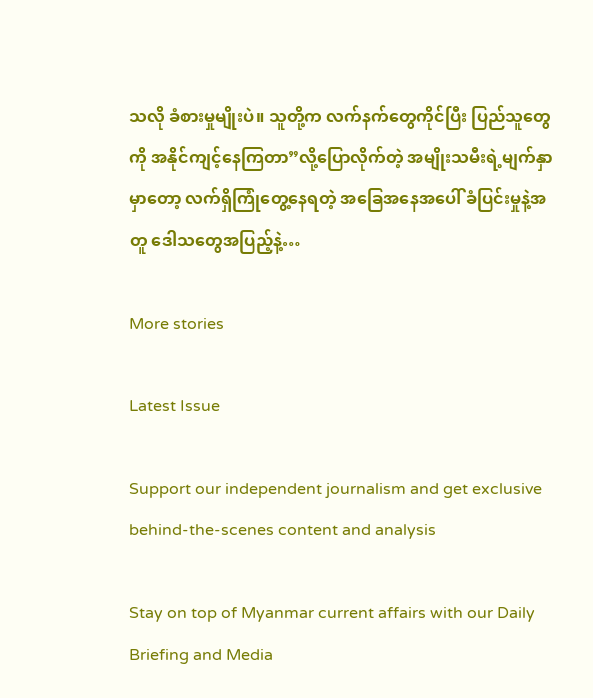သလို ခံစားမှုမျိုးပဲ။ သူတို့က လက်နက်တွေကိုင်ပြီး ပြည်သူတွေကို အနိုင်ကျင့်နေကြတာ”လို့ပြောလိုက်တဲ့ အမျိုးသမီးရဲ့မျက်နှာမှာတော့ လက်ရှိကြုံတွေ့နေရတဲ့ အခြေအနေအပေါ် ခံပြင်းမှုနဲ့အတူ ဒေါသတွေအပြည့်နဲ့…

More stories

Latest Issue

Support our independent journalism and get exclusive behind-the-scenes content and analysis

Stay on top of Myanmar current affairs with our Daily Briefing and Media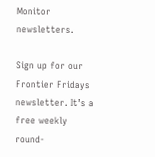Monitor newsletters.

Sign up for our Frontier Fridays newsletter. It’s a free weekly round-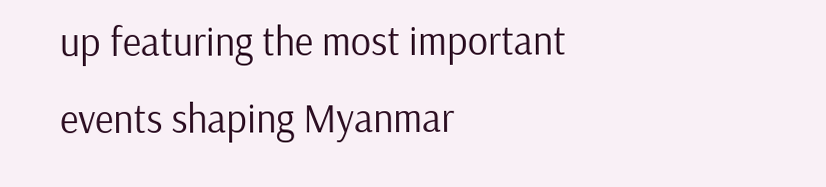up featuring the most important events shaping Myanmar